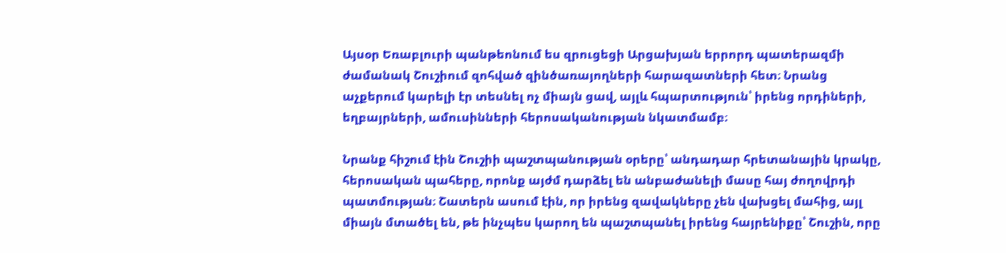Այսօր Եռաբլուրի պանթեոնում ես զրուցեցի Արցախյան երրորդ պատերազմի ժամանակ Շուշիում զոհված զինծառայողների հարազատների հետ։ Նրանց աչքերում կարելի էր տեսնել ոչ միայն ցավ, այլև հպարտություն՝ իրենց որդիների, եղբայրների, ամուսինների հերոսականության նկատմամբ։

Նրանք հիշում էին Շուշիի պաշտպանության օրերը՝ անդադար հրետանային կրակը, հերոսական պահերը, որոնք այժմ դարձել են անբաժանելի մասը հայ ժողովրդի պատմության։ Շատերն ասում էին, որ իրենց զավակները չեն վախցել մահից, այլ միայն մտածել են, թե ինչպես կարող են պաշտպանել իրենց հայրենիքը՝ Շուշին, որը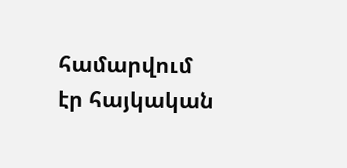համարվում էր հայկական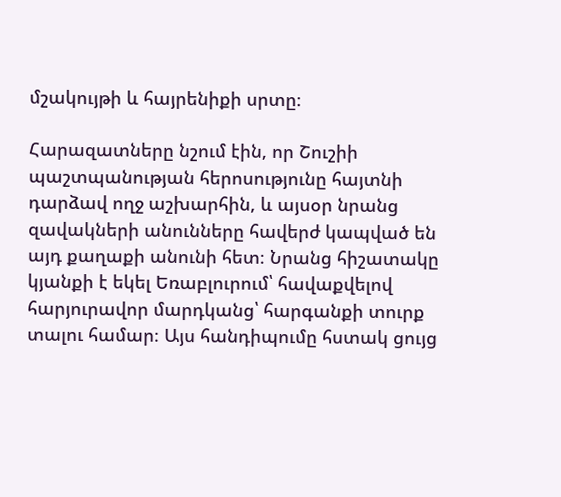մշակույթի և հայրենիքի սրտը։

Հարազատները նշում էին, որ Շուշիի պաշտպանության հերոսությունը հայտնի դարձավ ողջ աշխարհին, և այսօր նրանց զավակների անունները հավերժ կապված են այդ քաղաքի անունի հետ։ Նրանց հիշատակը կյանքի է եկել Եռաբլուրում՝ հավաքվելով հարյուրավոր մարդկանց՝ հարգանքի տուրք տալու համար։ Այս հանդիպումը հստակ ցույց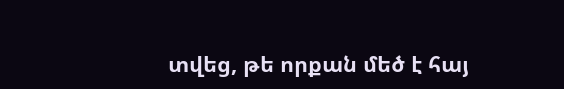տվեց, թե որքան մեծ է հայ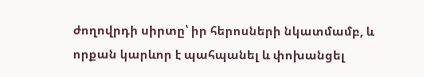ժողովրդի սիրտը՝ իր հերոսների նկատմամբ, և որքան կարևոր է պահպանել և փոխանցել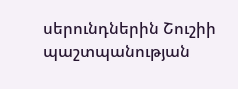սերունդներին Շուշիի պաշտպանության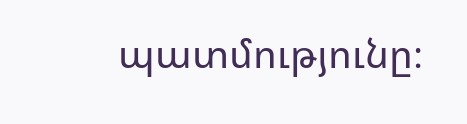պատմությունը։